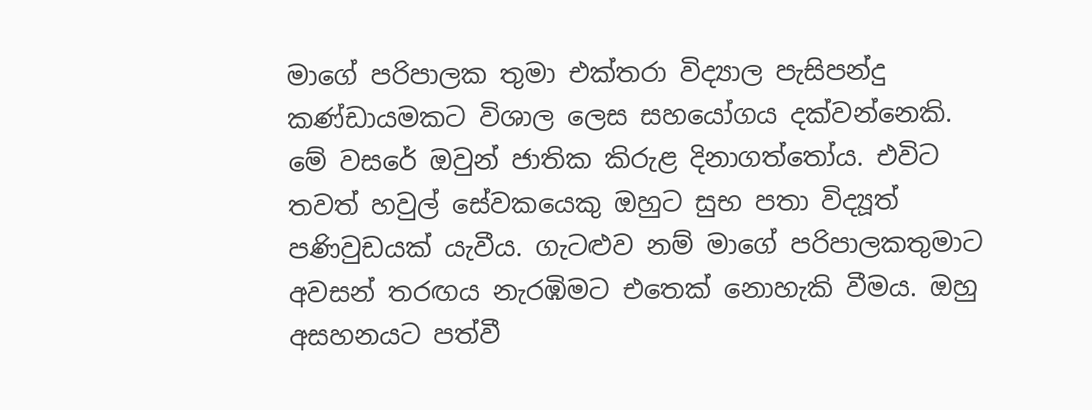මාගේ පරිපාලක තුමා එක්තරා විද්‍යාල පැසිපන්දු කණ්ඩායමකට විශාල ලෙස සහයෝගය දක්වන්නෙකි. මේ වසරේ ඔවුන් ජාතික කිරුළ දිනාගත්තෝය. එවිට තවත් හවුල් සේවකයෙකු ඔහුට සුභ පතා විද්‍යූත් පණිවුඩයක් යැවීය. ගැටළුව නම් මාගේ පරිපාලකතුමාට අවසන් තරඟය නැරඹිමට එතෙක් නොහැකි වීමය. ඔහු අසහනයට පත්වී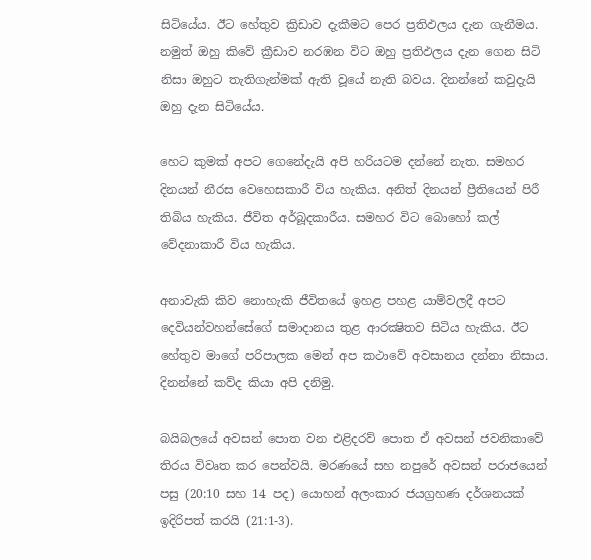සිටියේය. ඊට හේතුව ක්‍රිඩාව දැකීමට පෙර ප්‍රතිඵලය දැන ගැනීමය. නමුත් ඔහු කිවේ ක්‍රීඩාව නරඹන විට ඔහු ප්‍රතිඵලය දැන ගෙන සිටි නිසා ඔහුට තැතිගැන්මක් ඇති වූයේ නැති බවය. දිනන්නේ කවුදැයි ඔහු දැන සිටියේය.

හෙට කුමක් අපට ගෙනේදැයි අපි හරියටම දන්නේ නැත. සමහර දිනයන් නීරස වෙහෙසකාරී විය හැකිය. අනිත් දිනයන් ප්‍රීතියෙන් පිරී තිබිය හැකිය. ජීවිත අර්බූදකාරීය. සමහර විට බොහෝ කල් වේදනාකාරී විය හැකිය.

අනාවැකි කිව නොහැකි ජීවිතයේ ඉහළ පහළ යාම්වලදී අපට දෙවියන්වහන්සේගේ සමාදානය තුළ ආරක්‍ෂිතව සිටිය හැකිය. ඊට හේතුව මාගේ පරිපාලක මෙන් අප කථාවේ අවසානය දන්නා නිසාය. දිනන්නේ කව්ද කියා අපි දනිමු.

බයිබලයේ අවසන් පොත වන එළිදරව් පොත ඒ අවසන් ජවනිකාවේ තිරය විවෘත කර පෙන්වයි. මරණයේ සහ නපුරේ අවසන් පරාජයෙන් පසු (20:10 සහ 14 පද) යොහන් අලංකාර ජයග්‍රහණ දර්ශනයක් ඉදිරිපත් කරයි (21:1-3).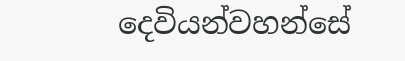දෙවියන්වහන්සේ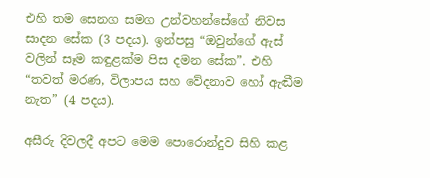එහි තම සෙනග සමග උන්වහන්සේගේ නිවස සාදන සේක (3 පදය). ඉන්පසු “ඔවුන්ගේ ඇස් වලින් සෑම කඳුළක්ම පිස දමන සේක”. එහි “තවත් මරණ, විලාපය සහ වේදනාව හෝ ඇඬීම නැත” (4 පදය).

අසීරු දිවලදී අපට මෙම පොරොන්දුව සිහි කළ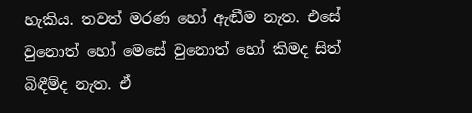හැකිය. තවත් මරණ හෝ ඇඬීම නැත. එසේ වුනොත් හෝ මෙසේ වුනොත් හෝ කිමද සිත් බිඳීම්ද නැත. ඒ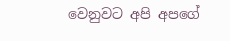වෙනුවට අපි අපගේ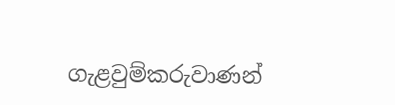ගැළවුම්කරුවාණන්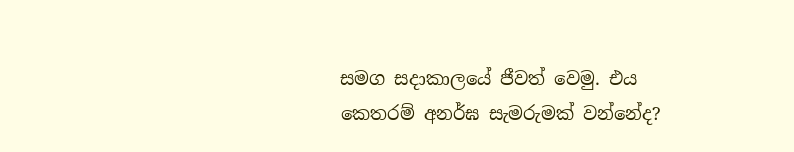සමග සදාකාලයේ ජීවත් වෙමු. එය කෙතරම් අනර්ඝ සැමරුමක් වන්නේද?